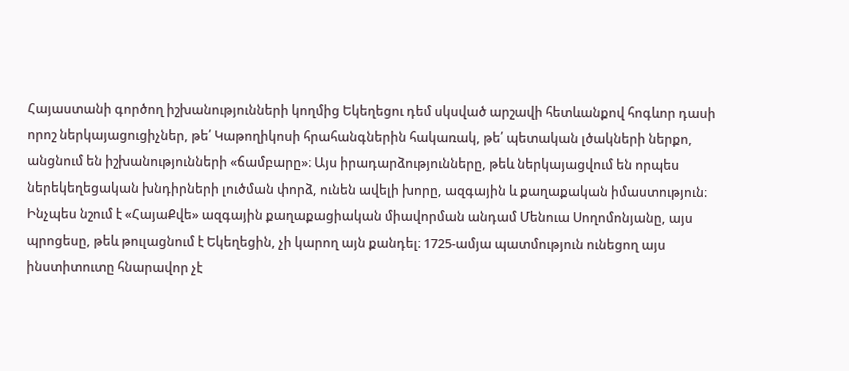Հայաստանի գործող իշխանությունների կողմից Եկեղեցու դեմ սկսված արշավի հետևանքով հոգևոր դասի որոշ ներկայացուցիչներ, թե՛ Կաթողիկոսի հրահանգներին հակառակ, թե՛ պետական լծակների ներքո, անցնում են իշխանությունների «ճամբարը»։ Այս իրադարձությունները, թեև ներկայացվում են որպես ներեկեղեցական խնդիրների լուծման փորձ, ունեն ավելի խորը, ազգային և քաղաքական իմաստություն։
Ինչպես նշում է «ՀայաՔվե» ազգային քաղաքացիական միավորման անդամ Մենուա Սողոմոնյանը, այս պրոցեսը, թեև թուլացնում է Եկեղեցին, չի կարող այն քանդել։ 1725-ամյա պատմություն ունեցող այս ինստիտուտը հնարավոր չէ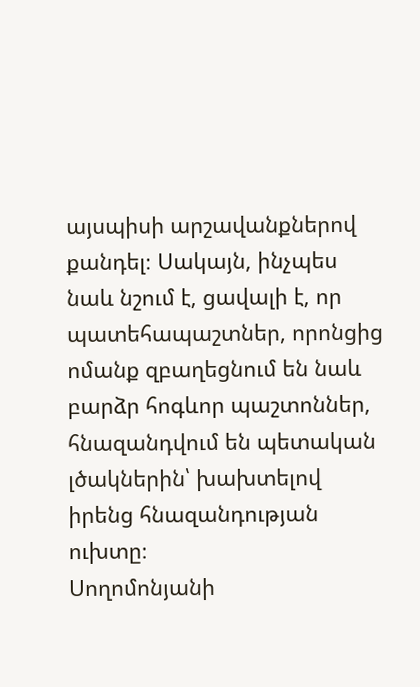այսպիսի արշավանքներով քանդել։ Սակայն, ինչպես նաև նշում է, ցավալի է, որ պատեհապաշտներ, որոնցից ոմանք զբաղեցնում են նաև բարձր հոգևոր պաշտոններ, հնազանդվում են պետական լծակներին՝ խախտելով իրենց հնազանդության ուխտը։
Սողոմոնյանի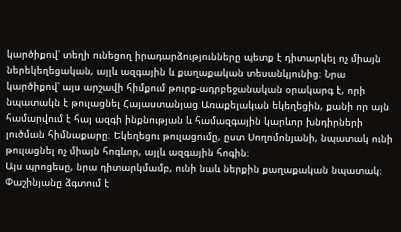կարծիքով՝ տեղի ունեցող իրադարձությունները պետք է դիտարկել ոչ միայն ներեկեղեցական, այլև ազգային և քաղաքական տեսանկյունից։ Նրա կարծիքով՝ այս արշավի հիմքում թուրք-ադրբեջանական օրակարգ է, որի նպատակն է թուլացնել Հայաստանյաց Առաքելական եկեղեցին, քանի որ այն համարվում է հայ ազգի ինքնության և համազգային կարևոր խնդիրների լուծման հիմնաքարը։ Եկեղեցու թուլացումը, ըստ Սողոմոնյանի, նպատակ ունի թուլացնել ոչ միայն հոգևոր, այլև ազգային հոգին։
Այս պրոցեսը, նրա դիտարկմամբ, ունի նաև ներքին քաղաքական նպատակ։ Փաշինյանը ձգտում է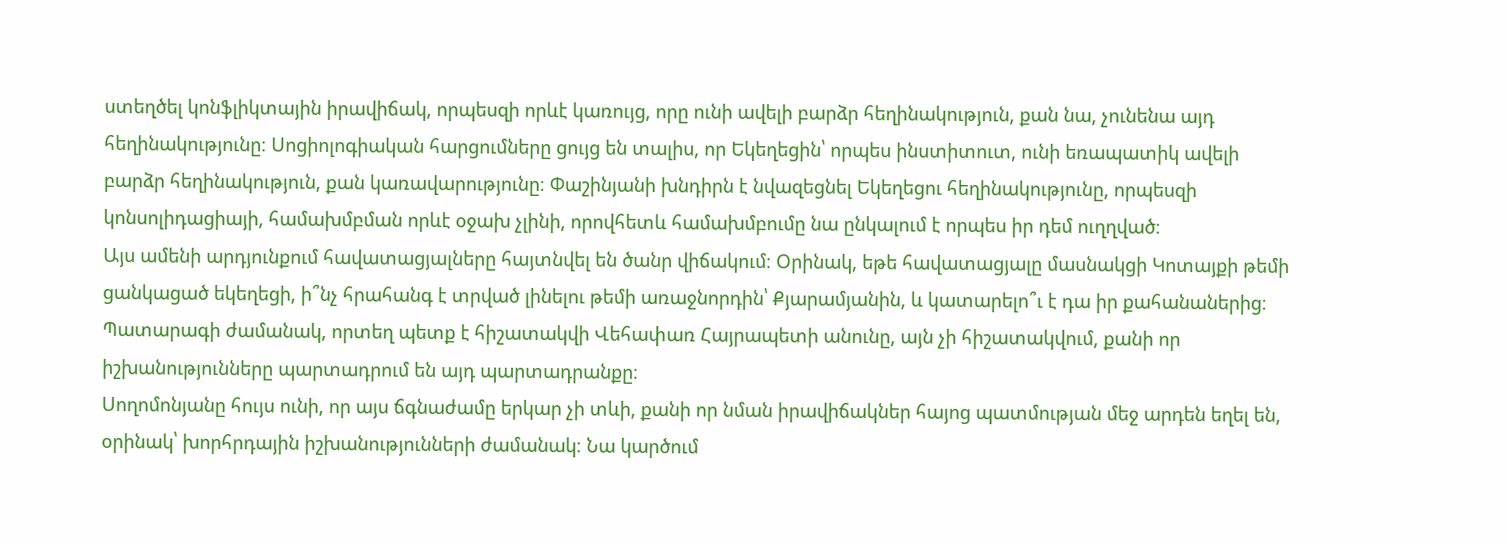ստեղծել կոնֆլիկտային իրավիճակ, որպեսզի որևէ կառույց, որը ունի ավելի բարձր հեղինակություն, քան նա, չունենա այդ հեղինակությունը։ Սոցիոլոգիական հարցումները ցույց են տալիս, որ Եկեղեցին՝ որպես ինստիտուտ, ունի եռապատիկ ավելի բարձր հեղինակություն, քան կառավարությունը։ Փաշինյանի խնդիրն է նվազեցնել Եկեղեցու հեղինակությունը, որպեսզի կոնսոլիդացիայի, համախմբման որևէ օջախ չլինի, որովհետև համախմբումը նա ընկալում է որպես իր դեմ ուղղված։
Այս ամենի արդյունքում հավատացյալները հայտնվել են ծանր վիճակում։ Օրինակ, եթե հավատացյալը մասնակցի Կոտայքի թեմի ցանկացած եկեղեցի, ի՞նչ հրահանգ է տրված լինելու թեմի առաջնորդին՝ Քյարամյանին, և կատարելո՞ւ է դա իր քահանաներից։ Պատարագի ժամանակ, որտեղ պետք է հիշատակվի Վեհափառ Հայրապետի անունը, այն չի հիշատակվում, քանի որ իշխանությունները պարտադրում են այդ պարտադրանքը։
Սողոմոնյանը հույս ունի, որ այս ճգնաժամը երկար չի տևի, քանի որ նման իրավիճակներ հայոց պատմության մեջ արդեն եղել են, օրինակ՝ խորհրդային իշխանությունների ժամանակ։ Նա կարծում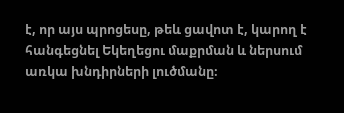է, որ այս պրոցեսը, թեև ցավոտ է, կարող է հանգեցնել Եկեղեցու մաքրման և ներսում առկա խնդիրների լուծմանը։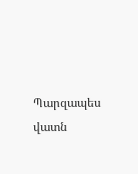Պարզապես վատն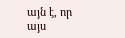այն է, որ այս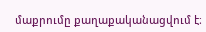մաքրումը քաղաքականացվում է։